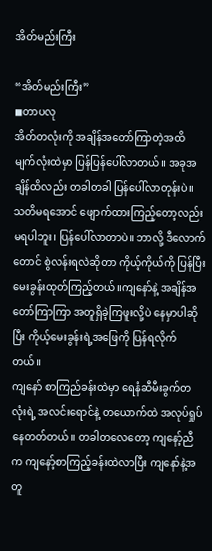အိတ်မည်းကြီး

“အိတ်မည်းကြီး”
◼တာပလု
အိတ်တလုံးကို အချိန်အတော်ကြာတဲ့အထိ မျက်လုံးထဲမှာ ပြန်ပြန်ပေါ်လာတယ်။ အခုအချိန်ထိလည်း တခါတခါ ပြန်ပေါ်လာတုန်းပဲ။ သတိမရအောင် ဖျောက်ထားကြည့်တော့လည်း မရပါဘူး၊ ပြန်ပေါ်လာတာပဲ။ ဘာလို့ ဒီလောက်တောင် စွဲလန်းရလဲဆိုတာ ကိုယ့်ကိုယ်ကို ပြန်ပြီး မေးခွန်းထုတ်ကြည့်တယ်။ကျနော်နဲ့ အချိန်အတော်ကြာကြာ အတူရှိခဲ့ကြဖူးလို့ပဲ နေမှာပါဆိုပြီး ကိုယ့်မေးခွန်းရဲ့အဖြေကို ပြန်ရလိုက်တယ်။
ကျနော် စာကြည်ခန်းထဲမှာ ရေနံဆီမီးခွက်တလုံးရဲ့ အလင်းရောင်နဲ့ တယောက်ထဲ အလုပ်ရှုပ်နေတတ်တယ်။ တခါတလေတော့ ကျနော့်ညီက ကျနော့်စာကြည့်ခန်းထဲလာပြီး ကျနော်နဲ့အတူ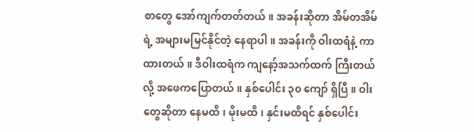စာတွေ အော်ကျက်တတ်တယ်။ အခန်းဆိုတာ အိမ်တအိမ်ရဲ့ အများမမြင်နိုင်တဲ့ နေရာပါ။ အခန်းကို ဝါးထရံနဲ့ ကာထားတယ်။ ဒီဝါးထရံက ကျနော့်အသက်ထက် ကြီးတယ်လို့ အဖေကပြောတယ်။ နှစ်ပေါင်း ၃၀ ကျော် ရှိပြီ။ ဝါးတွေဆိုတာ နေမထိ၊ မိုးမထိ၊ နှင်းမထိရင် နှစ်ပေါင်း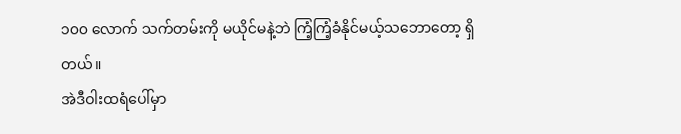၁၀၀ လောက် သက်တမ်းကို မယိုင်မနဲ့ဘဲ ကြံ့ကြံ့ခံနိုင်မယ့်သဘောတော့ ရှိတယ်။
အဲဒီဝါးထရံပေါ်မှာ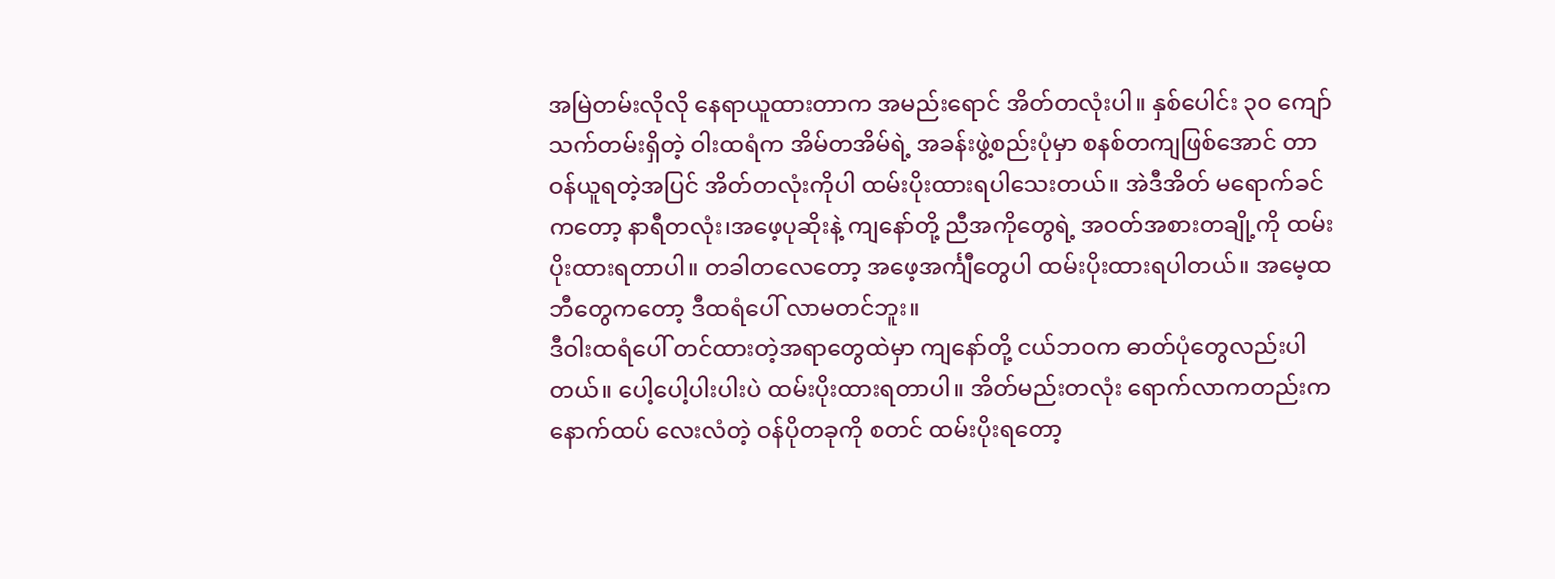အမြဲတမ်းလိုလို နေရာယူထားတာက အမည်းရောင် အိတ်တလုံးပါ။ နှစ်ပေါင်း ၃၀ ကျော် သက်တမ်းရှိတဲ့ ဝါးထရံက အိမ်တအိမ်ရဲ့ အခန်းဖွဲ့စည်းပုံမှာ စနစ်တကျဖြစ်အောင် တာဝန်ယူရတဲ့အပြင် အိတ်တလုံးကိုပါ ထမ်းပိုးထားရပါသေးတယ်။ အဲဒီအိတ် မရောက်ခင်ကတော့ နာရီတလုံး၊အဖေ့ပုဆိုးနဲ့ ကျနော်တို့ ညီအကိုတွေရဲ့ အဝတ်အစားတချို့ကို ထမ်းပိုးထားရတာပါ။ တခါတလေတော့ အဖေ့အင်္ကျီတွေပါ ထမ်းပိုးထားရပါတယ်။ အမေ့ထဘီတွေကတော့ ဒီထရံပေါ် လာမတင်ဘူး။
ဒီဝါးထရံပေါ် တင်ထားတဲ့အရာတွေထဲမှာ ကျနော်တို့ ငယ်ဘဝက ဓာတ်ပုံ‌တွေလည်းပါတယ်။ ပေါ့ပေါ့ပါးပါးပဲ ထမ်းပိုးထားရတာပါ။ အိတ်မည်းတလုံး ရောက်လာကတည်းက နောက်ထပ် လေးလံတဲ့ ဝန်ပိုတခုကို စတင် ထမ်းပိုးရတော့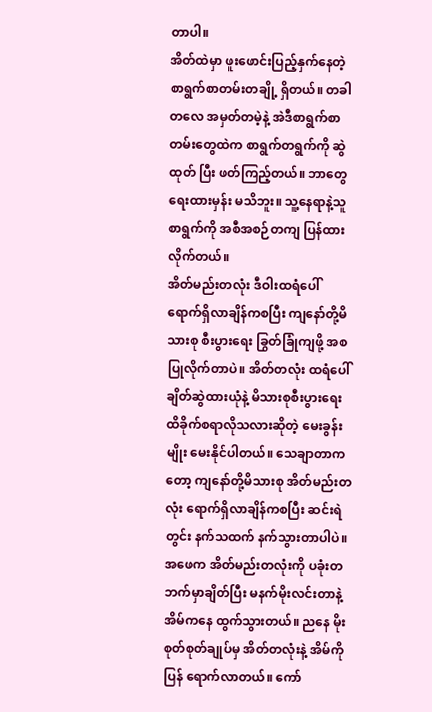တာပါ။
အိတ်ထဲမှာ ဖူးဖောင်းပြည့်နှက်နေတဲ့ စာရွက်စာတမ်းတချို့ ရှိတယ်။ တခါတလေ အမှတ်တမဲ့နဲ့ အဲဒီစာရွက်စာတမ်းတွေထဲက စာရွက်တရွက်ကို ဆွဲထုတ် ပြီး ဖတ်ကြည့်တယ်။ ဘာတွေရေးထားမှန်း မသိဘူး။ သူ့နေရာနဲ့သူ စာရွက်ကို အစီအစဉ်တကျ ပြန်ထားလိုက်တယ်။
အိတ်မည်းတလုံး ဒီဝါးထရံပေါ် ရောက်ရှိလာချိန်ကစပြီး ကျနော်တို့မိသားစု စီးပွားရေး ခြွတ်ခြုံကျဖို့ အစပြုလိုက်တာပဲ။ အိတ်တလုံး ထရံပေါ်ချိတ်ဆွဲထားယုံနဲ့ မိသားစုစီးပွားရေး ထိခိုက်စရာလိုသလားဆိုတဲ့ မေးခွန်းမျိုး မေးနိုင်ပါတယ်။ သေချာတာကတော့ ကျနော်တို့မိသားစု အိတ်မည်းတလုံး ရောက်ရှိလာချိန်ကစပြီး ဆင်းရဲတွင်း နက်သထက် နက်သွားတာပါပဲ။
အဖေက အိတ်မည်းတလုံးကို ပခုံးတဘက်မှာချိတ်ပြီး မနက်မိုးလင်းတာနဲ့ အိမ်ကနေ ထွက်သွားတယ်။ ညနေ မိုးစုတ်စုတ်ချုပ်မှ အိတ်တလုံးနဲ့ အိမ်ကိုပြန် ရောက်လာတယ်။ ကော်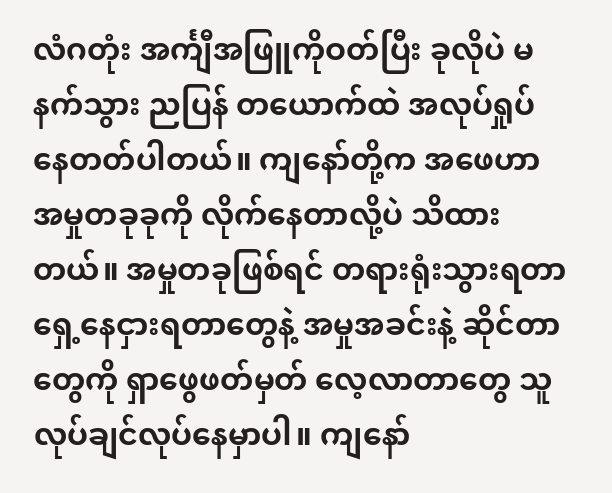လံဂတုံး အင်္ကျီအဖြူကိုဝတ်ပြီး ခုလိုပဲ မနက်သွား ညပြန် တယောက်ထဲ အလုပ်ရှုပ်နေတတ်ပါတယ်။ ကျနော်တို့က အဖေဟာ အမှုတခုခုကို လိုက်နေတာလို့ပဲ သိထားတယ်။ အမှုတခုဖြစ်ရင် တရားရုံးသွားရတာ ရှေ့နေငှားရတာတွေနဲ့ အမှုအခင်းနဲ့ ဆိုင်တာတွေကို ရှာဖွေဖတ်မှတ် လေ့လာတာတွေ သူလုပ်ချင်လုပ်နေမှာပါ။ ကျနော်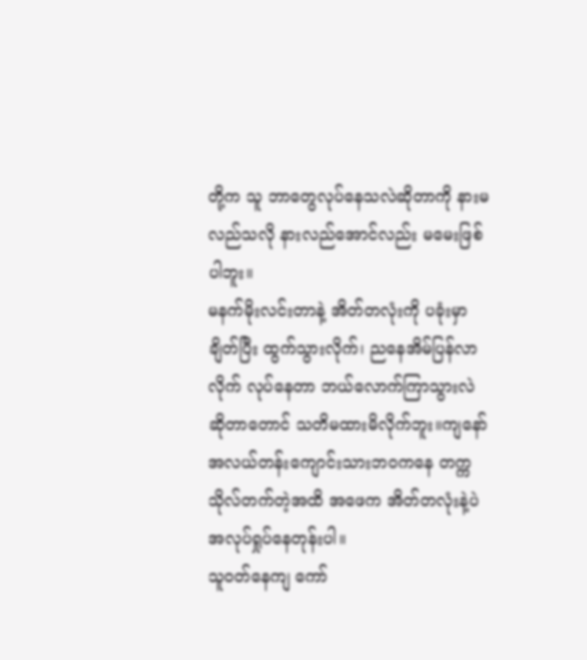တို့က သူ ဘာတွေလုပ်နေသလဲဆိုတာကို နားမလည်သလို နားလည်အောင်လည်း မမေးဖြစ်ပါဘူး။
မနက်မိုးလင်းတာနဲ့ အိတ်တလုံးကို ပခုံးမှာချိတ်ပြီး ထွက်သွားလိုက်၊ ညနေအိမ်ပြန်လာလိုက် လုပ်နေတာ ဘယ်လောက်ကြာသွားလဲဆိုတာတောင် သတိမထားမိလိုက်ဘူး။ကျနော် အလယ်တန်းကျောင်းသားဘဝကနေ တက္ကသိုလ်တက်တဲ့အထိ အဖေက အိတ်တလုံးနဲ့ပဲ အလုပ်ရှုပ်နေတုန်းပါ။
သူဝတ်နေကျ ကော်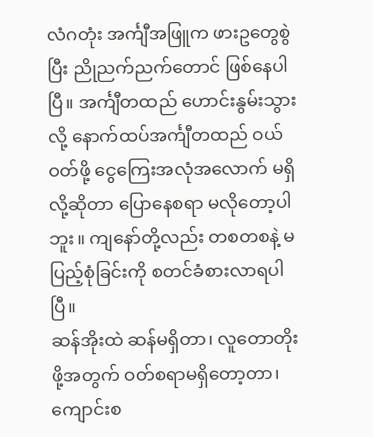လံဂတုံး အင်္ကျီအဖြူက ဖားဥတွေစွဲပြီး ညိုညက်ညက်တောင် ဖြစ်နေပါပြီ။ အင်္ကျီတထည် ဟောင်းနွမ်းသွားလို့ နောက်ထပ်အင်္ကျီတထည် ဝယ်ဝတ်ဖို့ ငွေကြေးအလုံအလောက် မရှိလို့ဆိုတာ ပြောနေစရာ မလိုတော့ပါဘူး။ ကျနော်တို့လည်း တစတစနဲ့ မပြည့်စုံခြင်းကို စတင်ခံစားလာရပါပြီ။
ဆန်အိုးထဲ ဆန်မရှိတာ၊ လူတောတိုးဖို့အတွက် ဝတ်စရာမရှိတော့တာ၊ ကျောင်းစ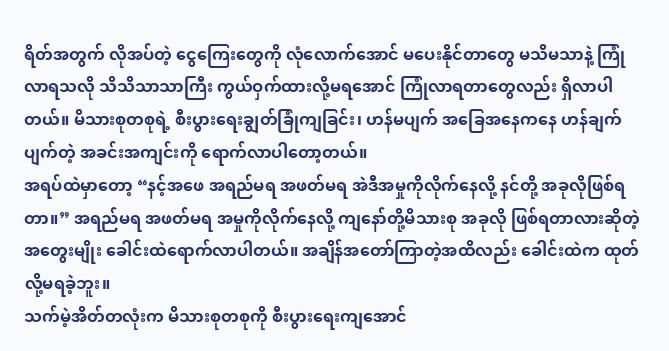ရိတ်အတွက် လိုအပ်တဲ့ ငွေကြေးတွေကို လုံလောက်အောင် မပေးနိုင်တာတွေ မသိမသာနဲ့ ကြုံလာရသလို သိသိသာသာကြီး ကွယ်ဝှက်ထားလို့မရအောင် ကြုံလာရတာတွေလည်း ရှိလာပါတယ်။ မိသားစုတစုရဲ့ စီးပွားရေးချွတ်ခြုံကျခြင်း၊ ဟန်မပျက် အခြေအနေကနေ ဟန်ချက်ပျက်တဲ့ အခင်းအကျင်းကို ရောက်လာပါတော့တယ်။
အရပ်ထဲမှာတော့ “နင့်အဖေ အရည်မရ အဖတ်မရ အဲဒီအမှုကိုလိုက်နေလို့ နင်တို့ အခုလို‌ဖြစ်ရတာ။” အရည်မရ အဖတ်မရ အမှုကိုလိုက်နေလို့ ကျနော်တို့မိသားစု အခုလို ဖြစ်ရတာလားဆိုတဲ့ အတွေးမျိုး ခေါင်းထဲရောက်လာပါတယ်။ အချိန်အတော်ကြာတဲ့အထိလည်း ခေါင်းထဲက ထုတ်လို့မရခဲ့ဘူး။
သက်မဲ့အိတ်တလုံးက မိသားစုတစုကို စီးပွားရေးကျအောင်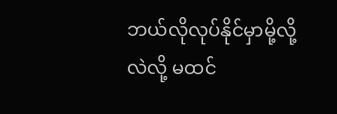ဘယ်လိုလုပ်နိုင်မှာမို့လို့လဲလို့ မထင်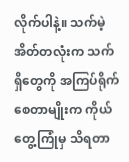လိုက်ပါနဲ့။ သက်မဲ့အိတ်တလုံးက သက်ရှိတွေကို အကြပ်ရိုက်စေတာမျိုးက ကိုယ်တွေ့ကြုံမှ သိရတာ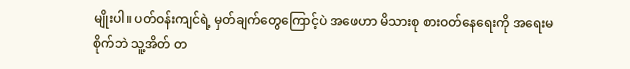မျိုးပါ။ ပတ်ဝန်းကျင်ရဲ့ မှတ်ချက်တွေကြောင့်ပဲ အဖေဟာ မိသားစု စားဝတ်နေရေးကို အရေးမစိုက်ဘဲ သူ့အိတ် တ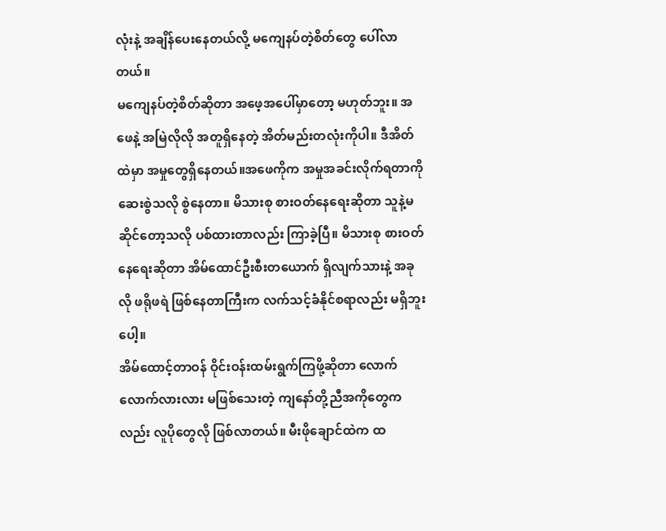လုံးနဲ့ အချိန်ပေးနေတယ်လို့ မကျေနပ်တဲ့စိတ်တွေ ပေါ်လာတယ်။
မကျေနပ်တဲ့စိတ်ဆိုတာ အဖေ့အပေါ်မှာတော့ မဟုတ်ဘူး။ အဖေနဲ့ အမြဲလိုလို အတူရှိနေတဲ့ အိတ်မည်းတလုံးကိုပါ။ ဒီအိတ်ထဲမှာ အမှုတွေရှိနေတယ်။အဖေကိုက အမှုအခင်းလိုက်ရတာကို ဆေးစွဲသလို စွဲနေတာ။ မိသားစု စားဝတ်နေရေးဆိုတာ သူနဲ့မဆိုင်တော့သလို ပစ်ထားတာလည်း ကြာခဲ့ပြီ။ မိသားစု စားဝတ်နေရေးဆိုတာ အိမ်ထောင်ဦးစီးတယောက် ရှိလျက်သားနဲ့ အခုလို ဖရိုဖရဲ ဖြစ်နေတာကြီးက လက်သင့်ခံနိုင်စရာလည်း မရှိဘူးပေါ့။
အိမ်ထောင့်တာဝန် ဝိုင်းဝန်းထမ်းရွက်ကြဖို့ဆိုတာ လောက်လောက်လားလား မဖြစ်သေးတဲ့ ကျနော်တို့ညီအကိုတွေကလည်း လူပိုတွေလို ဖြစ်လာတယ်။ မီးဖိုချောင်ထဲက ထ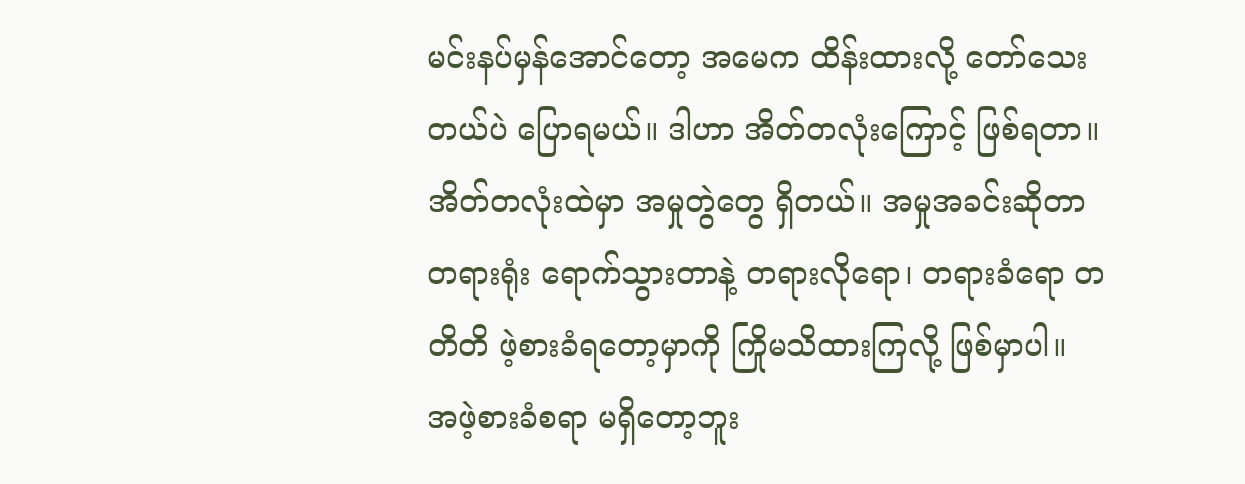မင်းနပ်မှန်အောင်တော့ အမေက ထိန်းထားလို့ တော်သေးတယ်ပဲ ပြောရမယ်။ ဒါဟာ အိတ်တလုံးကြောင့် ဖြစ်ရတာ။ အိတ်တလုံးထဲမှာ အမှုတွဲတွေ ရှိတယ်။ အမှုအခင်းဆိုတာ တရားရုံး ရောက်သွားတာနဲ့ တရားလိုရော၊ တရားခံရော တတိတိ ဖဲ့စားခံရတော့မှာကို ကြိုမသိထားကြလို့ ဖြစ်မှာပါ။ အဖဲ့စားခံစရာ မရှိတော့ဘူး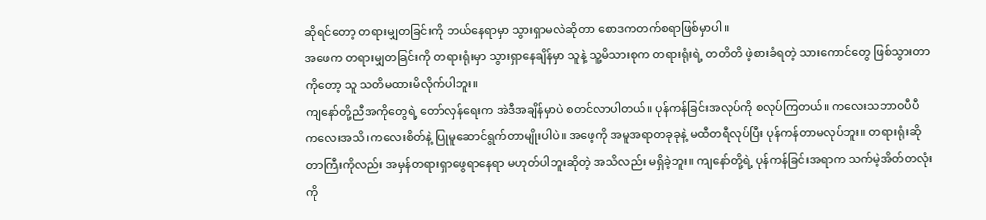ဆိုရင်တော့ တရားမျှတခြင်းကို ဘယ်နေရာမှာ သွားရှာမလဲဆိုတာ စောဒကတက်စရာဖြစ်မှာပါ။
အဖေက တရားမျှတခြင်းကို တရားရုံးမှာ သွားရှာနေချိန်မှာ သူနဲ့ သူ့မိသားစုက တရားရုံးရဲ့ တတိတိ ဖဲ့စားခံရတဲ့ သားကောင်တွေ ဖြစ်သွားတာကိုတော့ သူ သတိမထားမိလိုက်ပါဘူး။
ကျနော်တို့ညီအကိုတွေရဲ့ တော်လှန်ရေးက အဲဒီအချိန်မှာပဲ စတင်လာပါတယ်။ ပုန်ကန်ခြင်းအလုပ်ကို စလုပ်ကြတယ်။ ကလေးသဘာဝပီပီ ကလေးအသိ၊ကလေးစိတ်နဲ့ ပြုမူဆောင်ရွက်တာမျိုးပါပဲ။ အဖေ့ကို အမူအရာတခုခုနဲ့ မထီတရီလုပ်ပြီး ပုန်ကန်တာမလုပ်ဘူး။ တရားရုံးဆိုတာကြီးကိုလည်း အမှန်တရားရှာဖွေရာနေရာ မဟုတ်ပါဘူးဆိုတဲ့ အသိလည်း မရှိခဲ့ဘူး။ ကျနော်တို့ရဲ့ ပုန်ကန်ခြင်းအရာက သက်မဲ့အိတ်တလုံးကို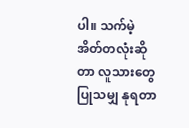ပါ။ သက်မဲ့အိတ်တလုံးဆိုတာ လူသားတွေပြုသမျှ နုရတာ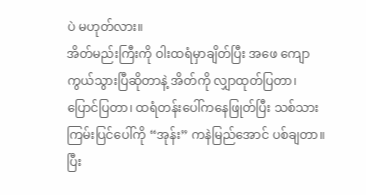ပဲ မဟုတ်လား။
အိတ်မည်းကြီးကို ဝါးထရံမှာချိတ်ပြီး အဖေ ကျောကွယ်သွားပြီဆိုတာနဲ့ အိတ်ကို လျှာထုတ်ပြတာ၊ ပြောင်ပြတာ၊ ထရံတန်းပေါ်ကနေဖြုတ်ပြီး သစ်သားကြမ်းပြင်ပေါ်ကို “အုန်း” ကနဲမြည်အောင် ပစ်ချတာ။ ပြီး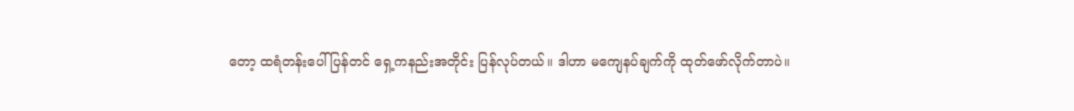တော့ ထရံတန်းပေါ်ပြန်တင် ရှေ့ကနည်းအတိုင်း ပြန်လုပ်တယ်။ ဒါဟာ မကျေနပ်ချက်ကို ထုတ်ဖော်လိုက်တာပဲ။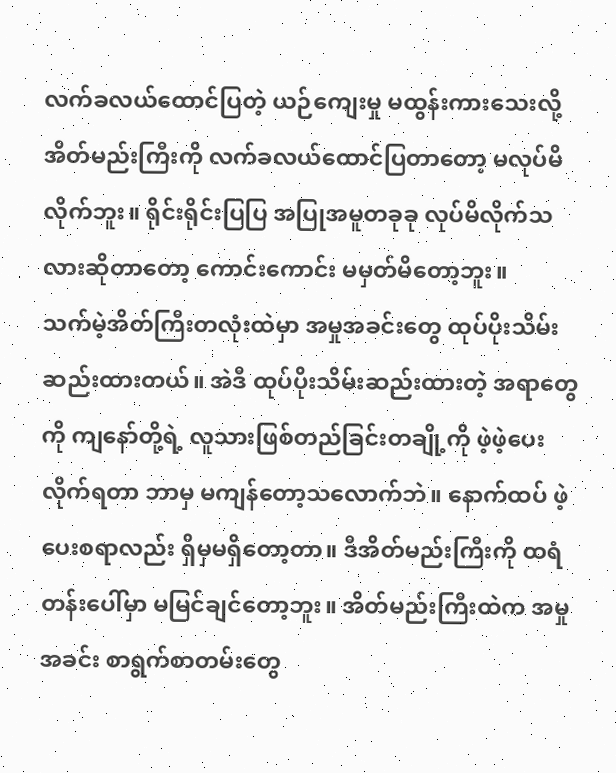လက်ခလယ်ထောင်ပြတဲ့ ယဉ်ကျေးမှု မထွန်းကားသေးလို့ အိတ်မည်းကြီးကို လက်ခလယ်ထောင်ပြတာတော့ မလုပ်မိလိုက်ဘူး။ ရိုင်းရိုင်းပြပြ အပြုအမူတခုခု လုပ်မိလိုက်သလားဆိုတာတော့ ကောင်းကောင်း မမှတ်မိတော့ဘူး။
သက်မဲ့အိတ်ကြီးတလုံးထဲမှာ အမှုအခင်းတွေ ထုပ်ပိုးသိမ်းဆည်းထားတယ်။ အဲဒီ ထုပ်ပိုးသိမ်းဆည်းထားတဲ့ အရာတွေကို ကျနော်တို့ရဲ့ လူသားဖြစ်တည်ခြင်းတချို့ကို ဖဲ့ဖဲ့ပေးလိုက်ရတာ ဘာမှ မကျန်တော့သလောက်ဘဲ။ နောက်ထပ် ဖဲ့ပေးစရာလည်း ရှိမှမရှိတော့တာ။ ဒီအိတ်မည်းကြီးကို ထရံတန်းပေါ်မှာ မမြင်ချင်တော့ဘူး။ အိတ်မည်းကြီးထဲက အမှုအခင်း စာရွက်စာတမ်းတွေ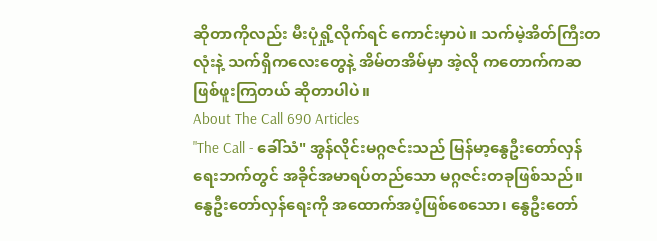ဆိုတာကိုလည်း မီးပုံရှို့လိုက်ရင် ကောင်းမှာပဲ။ သက်မဲ့အိတ်ကြီးတလုံးနဲ့ သက်ရှိကလေးတွေနဲ့ အိမ်တအိမ်မှာ အဲ့လို ကတောက်ကဆ ဖြစ်ဖူးကြတယ် ဆိုတာပါပဲ။
About The Call 690 Articles
"The Call - ခေါ်သံ" အွန်လိုင်းမဂ္ဂဇင်းသည် မြန်မာ့နွေဦးတော်လှန်ရေးဘက်တွင် အခိုင်အမာရပ်တည်သော မဂ္ဂဇင်းတခုဖြစ်သည်။ နွေဦးတော်လှန်ရေးကို အထောက်အပံ့ဖြစ်စေသော၊ နွေဦးတော်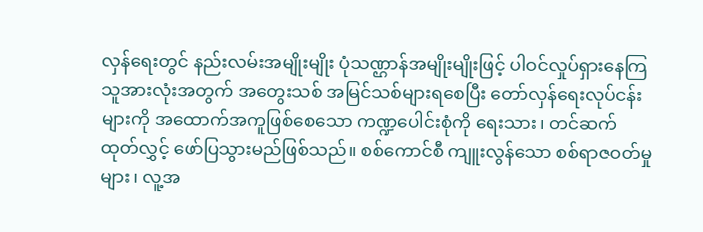လှန်ရေးတွင် နည်းလမ်းအမျိုးမျိုး ပုံသဏ္ဌာန်အမျိုးမျိုးဖြင့် ပါဝင်လှုပ်ရှားနေကြသူအားလုံးအတွက် အတွေးသစ် အမြင်သစ်များရစေပြီး တော်လှန်ရေးလုပ်ငန်းများကို အထောက်အကူဖြစ်စေသော ကဏ္ဍပေါင်းစုံကို ရေးသား၊ တင်ဆက် ထုတ်လွှင့် ဖော်ပြသွားမည်ဖြစ်သည်။ စစ်ကောင်စီ ကျူးလွန်သော စစ်ရာဇဝတ်မှုများ၊ လူ့အ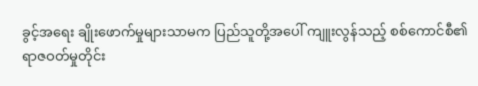ခွင့်အရေး ချိုးဖောက်မှုများသာမက ပြည်သူတို့အပေါ် ကျူးလွန်သည့် စစ်ကောင်စီ၏ ရာဇဝတ်မှုတိုင်း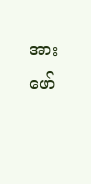အား ဖော်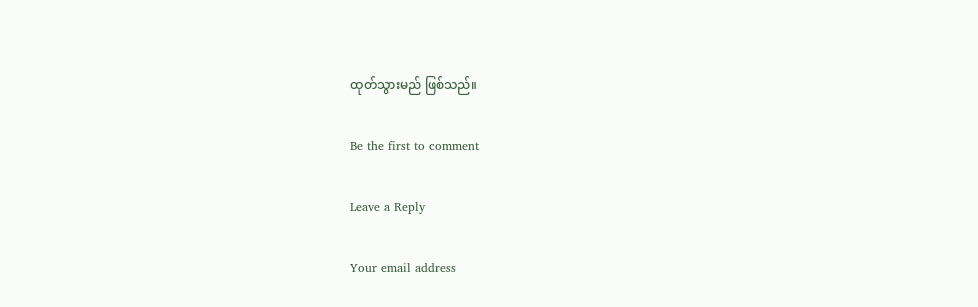ထုတ်သွားမည် ဖြစ်သည်။

Be the first to comment

Leave a Reply

Your email address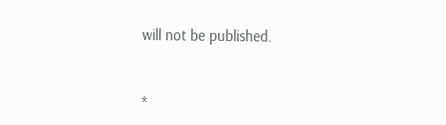will not be published.


*